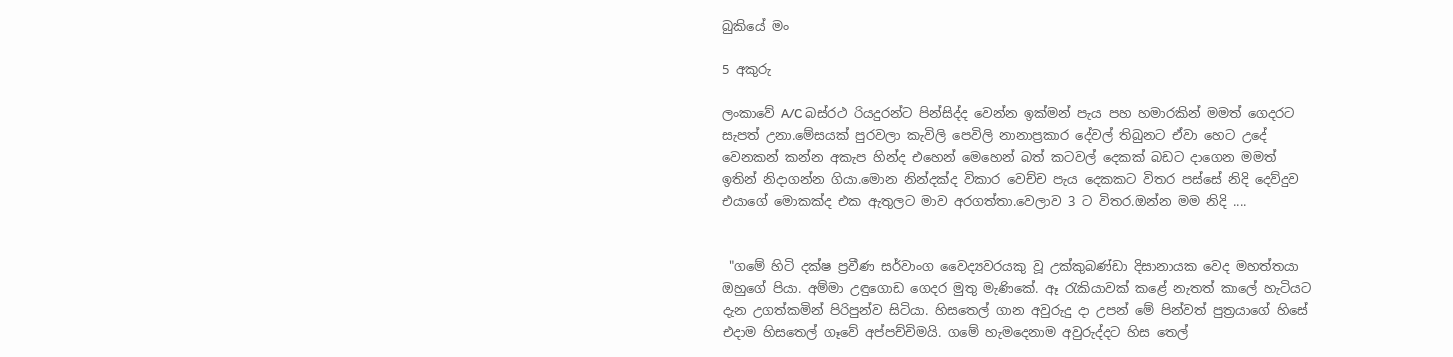බුකියේ මං

5 අකුරු

ලංකාවේ A/C බස්රථ රියදුරන්ට පින්සිද්ද වෙන්න ඉක්මන් පැය පහ හමාරකින් මමත් ගෙදරට සැපත් උනා.මේසයක් පුරවලා කැවිලි පෙවිලි නානාප්‍රකාර දේවල් තිබුනට ඒවා හෙට උදේ වෙනකන් කන්න අකැප හින්ද එහෙන් මෙහෙන් බත් කටවල් දෙකක් බඩට දාගෙන මමත් ඉතින් නිදාගන්න ගියා.මොන නින්දක්ද විකාර වෙච්ච පැය දෙකකට විතර පස්සේ නිදි දෙව්දුව එයාගේ මොකක්ද එක ඇතුලට මාව අරගත්තා.වෙලාව 3 ට විතර.ඔන්න මම නිදි ....


 "ගමේ හිටි දක්ෂ ප්‍රවීණ සර්වාංග වෛද්‍යවරයකු වූ උක්කුබණ්ඩා දිසානායක වෙද මහත්තයා ඔහුගේ පියා. අම්මා උඳුගොඩ ගෙදර මුතු මැණිකේ. ඈ රැකියාවක් කළේ නැතත් කාලේ හැටියට දැන උගත්කමින් පිරිපුන්ව සිටියා. හිසතෙල් ගාන අවුරුදු දා උපන් මේ පින්වත් පුත්‍රයාගේ හිසේ එදාම හිසතෙල් ගෑවේ අප්පච්චිමයි. ගමේ හැමදෙනාම අවුරුද්දට හිස තෙල්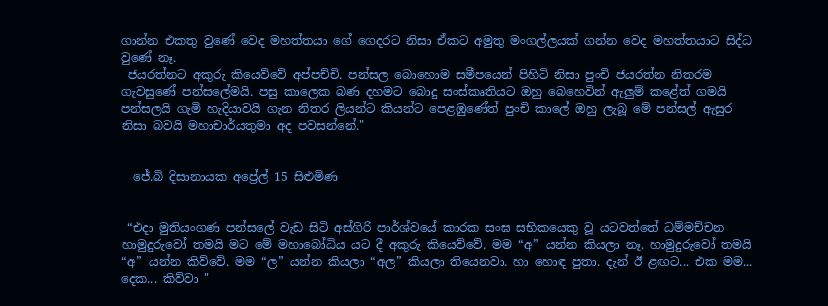ගාන්න එකතු වුණේ වෙද මහත්තයා ගේ ගෙදරට නිසා ඒකට අමුතු මංගල්ලයක් ගන්න වෙද මහත්තයාට සිද්ධ වුණේ නෑ.
 ජයරත්නට අකුරු කියෙව්වේ අප්පච්චි. පන්සල බොහොම සමීපයෙන් පිහිටි නිසා පුංචි ජයරත්න නිතරම ගැවසුණේ පන්සලේමයි. පසු කාලෙක බණ දහමට බොදු සංස්කෘතියට ඔහු බෙහෙවින් ඇලුම් කළේත් ගමයි පන්සලයි ගැමි හැදියාවයි ගැන නිතර ලියන්ට කියන්ට පෙළඹුණේත් පුංචි කාලේ ඔහු ලැබූ මේ පන්සල් ඇසුර නිසා බවයි මහාචාර්යතුමා අද පවසන්නේ."


  ජේ.බි දිසානායක අප්‍රේල් 15 සිළුමිණ


 “එදා මුතියංගණ පන්සලේ වැඩ සිටි අස්ගිරි පාර්ශ්වයේ කාරක සංඝ සභිකයෙකු වූ යටවත්තේ ධම්මච්චන හාමුදුරුවෝ තමයි මට මේ මහාබෝධිය යට දී අකුරු කියෙව්වේ. මම “අ” යන්න කියලා නෑ. හාමුදුරුවෝ තමයි “අ” යන්න කිව්වේ. මම “ල” යන්න කියලා “අල” කියලා තියෙනවා. හා හොඳ පුතා. දැන් ඊ ළඟට... එක මම... දෙක... කිව්වා "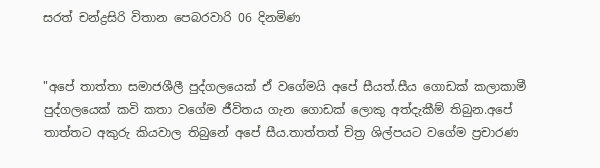සරත් චන්ද්‍රසිරි විතාන පෙබරවාරි 06 දිනමිණ


"අපේ තාත්තා සමාජශීලී පුද්ගලයෙක් ඒ වගේමයි අපේ සීයත්.සීය ගොඩක් කලාකාමී පුද්ගලයෙක් කවි කතා වගේම ජීවිතය ගැන ගොඩක් ලොකු අත්දැකීම් තිබුන.අපේ තාත්තට අකුරු කියවාල තිබුනේ අපේ සීය.තාත්තත් චිත්‍ර ශිල්පයට වගේම ප්‍රචාරණ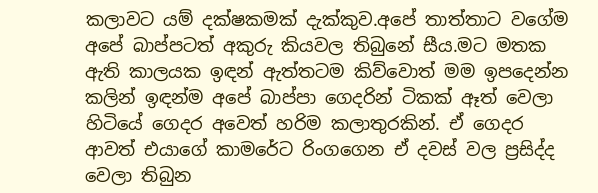කලාවට යම් දක්ෂකමක් දැක්කුව.අපේ තාත්තාට වගේම අපේ බාප්පටත් අකුරු කියවල තිබුනේ සීය.මට මතක ඇති කාලයක ඉඳන් ඇත්තටම කිව්වොත් මම ඉපදෙන්න කලින් ඉඳන්ම අපේ බාප්පා ගෙදරින් ටිකක් ඈත් වෙලා හිටියේ ගෙදර අවෙත් හරිම කලාතුරකින්. ඒ ගෙදර ආවත් එයාගේ කාමරේට රිංගගෙන ඒ දවස් වල ප්‍රසිද්ද වෙලා තිබුන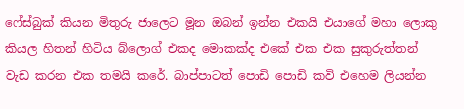ෆේස්බුක් කියන මිතුරු ජාලෙට මූන ඔබන් ඉන්න එකයි එයාගේ මහා ලොකු කියල හිතන් හිටිය බ්ලොග් එකද මොකක්ද එකේ එක එක සුකුරුත්තන් වැඩ කරන එක තමයි කරේ. බාප්පාටත් පොඩි පොඩි කවි එහෙම ලියන්න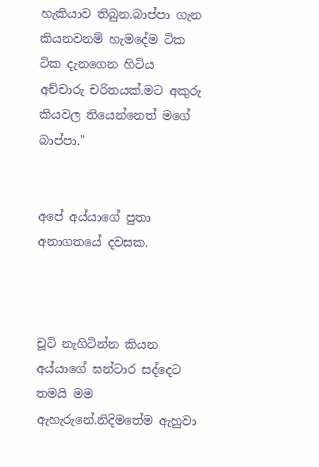හැකියාව තිබුන.බාප්පා ගැන කියනවනම් හැමදේම ටික ටික දැනගෙන හිටිය  අච්චාරු චරිතයක්.මට අකුරු කියවල තියෙන්නෙත් මගේ බාප්පා."


අපේ අය්යාගේ පුතා අනාගතයේ දවසක.



චූටි නැගිටින්න කියන අය්යාගේ ඝන්ටාර සද්දෙට තමයි මම ඇහැරුනේ.නිදිමතේම ඇහුවා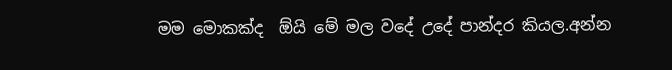මම මොකක්ද  ඕයි මේ මල වදේ උදේ පාන්දර කියල.අන්න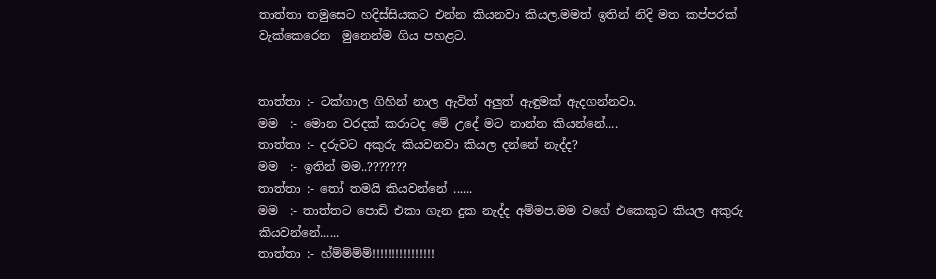තාත්තා තමුසෙට හදිස්සියකට එන්න කියනවා කියල.මමත් ඉතින් නිදි මත කප්පරක් වැක්කෙරෙන  මුනෙන්ම ගිය පහළට.


තාත්තා :- ටක්ගාල ගිහින් නාල ඇවිත් අලුත් ඇඳුමක් ඇදගන්නවා.
මම  :- මොන වරදක් කරාටද මේ උදේ මට නාන්න කියන්නේ....
තාත්තා :- දරුවට අකුරු කියවනවා කියල දන්නේ නැද්ද?
මම  :- ඉතින් මම..???????
තාත්තා :- තෝ තමයි කියවන්නේ ......
මම  :- තාත්තට පොඩි එකා ගැන දුක නැද්ද අම්මප.මම වගේ එකෙකුට කියල අකුරු කියවන්නේ......
තාත්තා :- හ්ම්ම්ම්ම්!!!!!!!!!!!!!!!!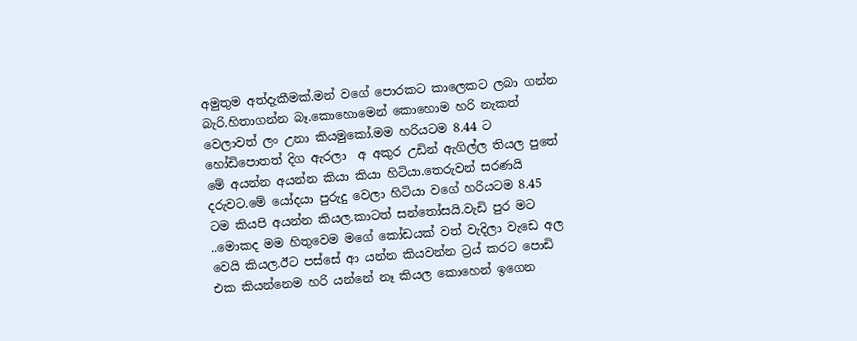අමුතුම අත්දැකීමක්.මන් වගේ පොරකට කාලෙකට ලබා ගන්න බැරි.හිතාගන්න බෑ.කොහොමෙන් කොහොම හරි නැකත් වෙලාවත් ලං උනා කියමුකෝ.මම හරියටම 8.44 ට හෝඩිපොතත් දිග ඇරලා  අ අකුර උඩින් ඇගිල්ල තියල පුතේ මේ අයන්න අයන්න කියා කියා හිටියා.තෙරුවන් සරණයි දරුවට.මේ යෝදයා පුරුදු වෙලා හිටියා වගේ හරියටම 8.45 ටම කියපි අයන්න කියල.කාටත් සන්තෝසයි.වැඩි පුර මට ..මොකද මම හිතුවෙම මගේ කෝඩයක් වත් වැදිලා වැඩෙ අල වෙයි කියල.ඊට පස්සේ ආ යන්න කියවන්න ට්‍රය් කරට පොඩි එක කියන්නෙම හරි යන්නේ නෑ කියල කොහෙන් ඉගෙන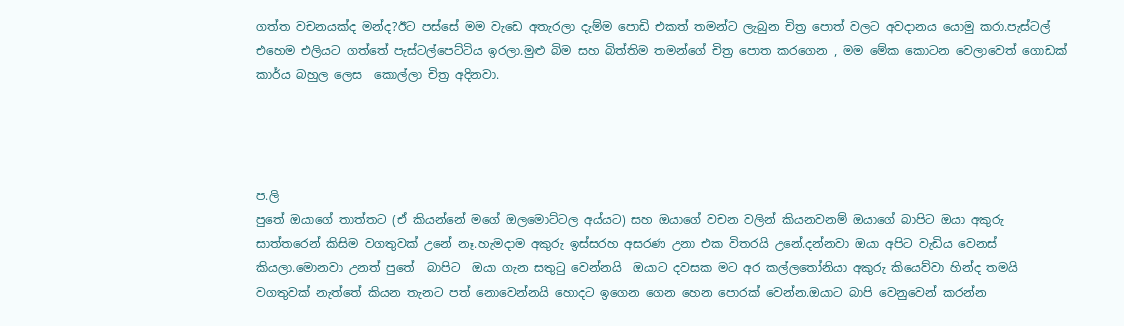ගත්ත වචනයක්ද මන්ද?ඊට පස්සේ මම වැඩෙ අතැරලා දැම්ම පොඩි එකත් තමන්ට ලැබුන චිත්‍ර පොත් වලට අවදානය යොමු කරා.පැස්ටල් එහෙම එලියට ගත්තේ පැස්ටල්පෙට්ටිය ඉරලා.මුළු බිම සහ බිත්තිම තමන්ගේ චිත්‍ර පොත කරගෙන , මම මේක කොටන වෙලාවෙත් ගොඩක් කාර්ය බහුල ලෙස  කොල්ලා චිත්‍ර අදිනවා.




ප.ලි
පුතේ ඔයාගේ තාත්තට (ඒ කියන්නේ මගේ ඔලමොට්ටල අය්යට) සහ ඔයාගේ වචන වලින් කියනවනම් ඔයාගේ බාපිට ඔයා අකුරු සාත්තරෙන් කිසිම වගතුවක් උනේ නෑ.හැමදාම අකුරු ඉස්සරහ අසරණ උනා එක විතරයි උනේ.දන්නවා ඔයා අපිට වැඩිය වෙනස්  කියලා.මොනවා උනත් පුතේ  බාපිට  ඔයා ගැන සතුටු වෙන්නයි  ඔයාට දවසක මට අර කල්ලතෝනියා අකුරු කියෙව්වා හින්ද තමයි වගතුවක් නැත්තේ කියන තැනට පත් නොවෙන්නයි හොදට ඉගෙන ගෙන හෙන පොරක් වෙන්න.ඔයාට බාපි වෙනුවෙන් කරන්න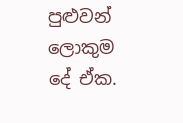පුළුවන් ලොකුම දේ ඒක.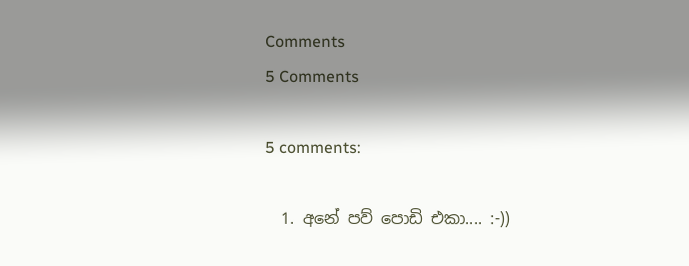Comments
5 Comments

5 comments:

  1. අනේ පව් පොඩි එකා.... :-))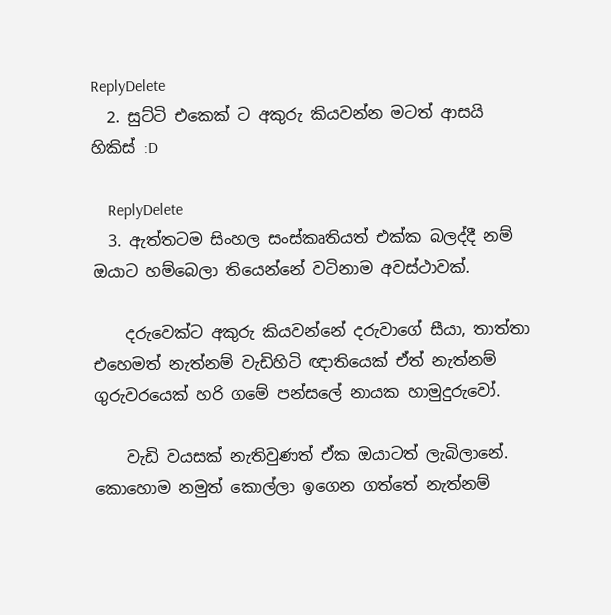ReplyDelete
  2. සුට්ටි එකෙක් ට අකුරු කියවන්න මටත් ආසයි හිකිස්‌ :D

    ReplyDelete
  3. ඇත්තටම සිංහල සංස්කෘතියත් එක්ක බලද්දී නම් ඔයාට හම්බෙලා තියෙන්නේ වටිනාම අවස්ථාවක්.

    දරුවෙක්ට අකුරු කියවන්නේ දරුවාගේ සීයා, තාත්තා එහෙමත් නැත්නම් වැඩිහිටි ඥාතියෙක් ඒත් නැත්නම් ගුරුවරයෙක් හරි ගමේ පන්සලේ නායක හාමුදුරුවෝ.

    වැඩි වයසක් නැතිවුණත් ඒක ඔයාටත් ලැබිලානේ. කොහොම නමුත් කොල්ලා ඉගෙන ගත්තේ නැත්නම්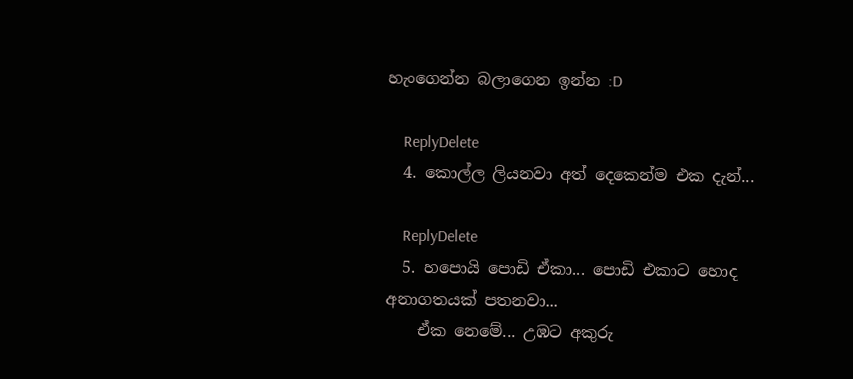හැංගෙන්න බලාගෙන ඉන්න :D

    ReplyDelete
  4. කොල්ල ලියනවා අත් දෙකෙන්ම එක දැන්...

    ReplyDelete
  5. හපොයි පොඩි ඒකා... පොඩි එකාට හොද අනාගතයක් පතනවා...
    ඒක නෙමේ... උඹට අකුරු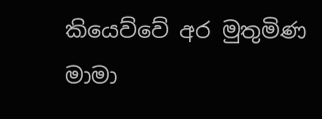කියෙව්වේ අර මුතුමිණ මාමා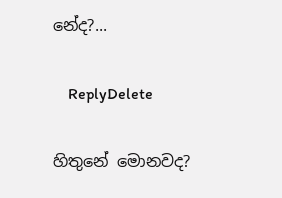නේද?...

    ReplyDelete

හිතුනේ මොනවද?